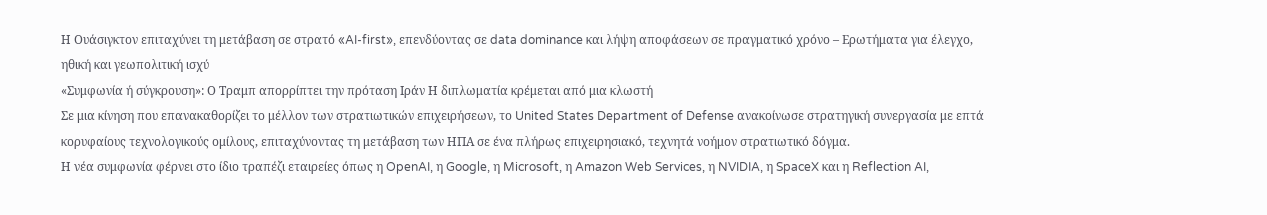Η Ουάσιγκτον επιταχύνει τη μετάβαση σε στρατό «AI-first», επενδύοντας σε data dominance και λήψη αποφάσεων σε πραγματικό χρόνο – Ερωτήματα για έλεγχο, ηθική και γεωπολιτική ισχύ
«Συμφωνία ή σύγκρουση»: Ο Τραμπ απορρίπτει την πρόταση Ιράν Η διπλωματία κρέμεται από μια κλωστή
Σε μια κίνηση που επανακαθορίζει το μέλλον των στρατιωτικών επιχειρήσεων, το United States Department of Defense ανακοίνωσε στρατηγική συνεργασία με επτά κορυφαίους τεχνολογικούς ομίλους, επιταχύνοντας τη μετάβαση των ΗΠΑ σε ένα πλήρως επιχειρησιακό, τεχνητά νοήμον στρατιωτικό δόγμα.
Η νέα συμφωνία φέρνει στο ίδιο τραπέζι εταιρείες όπως η OpenAI, η Google, η Microsoft, η Amazon Web Services, η NVIDIA, η SpaceX και η Reflection AI,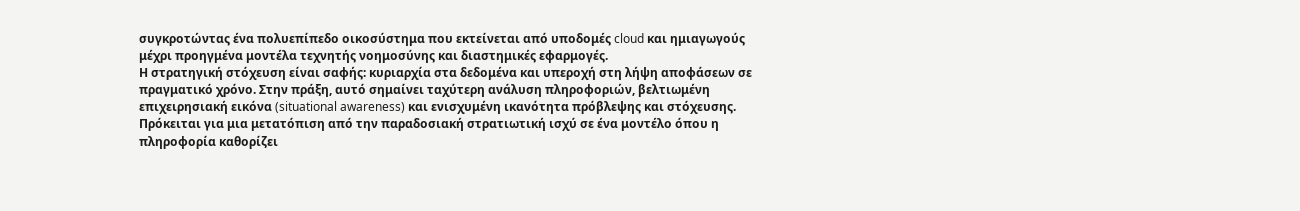συγκροτώντας ένα πολυεπίπεδο οικοσύστημα που εκτείνεται από υποδομές cloud και ημιαγωγούς μέχρι προηγμένα μοντέλα τεχνητής νοημοσύνης και διαστημικές εφαρμογές.
Η στρατηγική στόχευση είναι σαφής: κυριαρχία στα δεδομένα και υπεροχή στη λήψη αποφάσεων σε πραγματικό χρόνο. Στην πράξη, αυτό σημαίνει ταχύτερη ανάλυση πληροφοριών, βελτιωμένη επιχειρησιακή εικόνα (situational awareness) και ενισχυμένη ικανότητα πρόβλεψης και στόχευσης. Πρόκειται για μια μετατόπιση από την παραδοσιακή στρατιωτική ισχύ σε ένα μοντέλο όπου η πληροφορία καθορίζει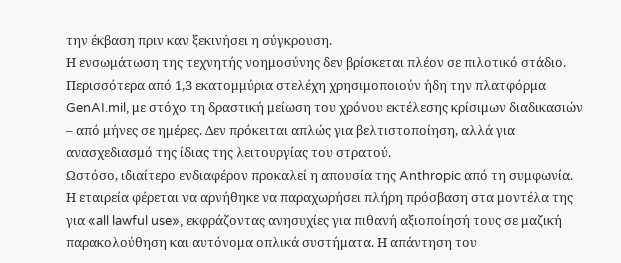την έκβαση πριν καν ξεκινήσει η σύγκρουση.
Η ενσωμάτωση της τεχνητής νοημοσύνης δεν βρίσκεται πλέον σε πιλοτικό στάδιο. Περισσότερα από 1,3 εκατομμύρια στελέχη χρησιμοποιούν ήδη την πλατφόρμα GenAI.mil, με στόχο τη δραστική μείωση του χρόνου εκτέλεσης κρίσιμων διαδικασιών – από μήνες σε ημέρες. Δεν πρόκειται απλώς για βελτιστοποίηση, αλλά για ανασχεδιασμό της ίδιας της λειτουργίας του στρατού.
Ωστόσο, ιδιαίτερο ενδιαφέρον προκαλεί η απουσία της Anthropic από τη συμφωνία. Η εταιρεία φέρεται να αρνήθηκε να παραχωρήσει πλήρη πρόσβαση στα μοντέλα της για «all lawful use», εκφράζοντας ανησυχίες για πιθανή αξιοποίησή τους σε μαζική παρακολούθηση και αυτόνομα οπλικά συστήματα. Η απάντηση του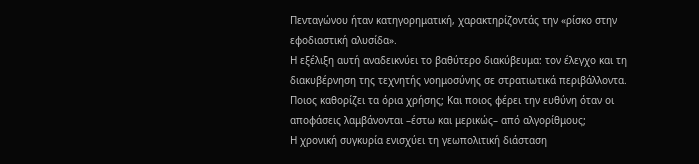Πενταγώνου ήταν κατηγορηματική, χαρακτηρίζοντάς την «ρίσκο στην εφοδιαστική αλυσίδα».
Η εξέλιξη αυτή αναδεικνύει το βαθύτερο διακύβευμα: τον έλεγχο και τη διακυβέρνηση της τεχνητής νοημοσύνης σε στρατιωτικά περιβάλλοντα. Ποιος καθορίζει τα όρια χρήσης; Και ποιος φέρει την ευθύνη όταν οι αποφάσεις λαμβάνονται –έστω και μερικώς– από αλγορίθμους;
Η χρονική συγκυρία ενισχύει τη γεωπολιτική διάσταση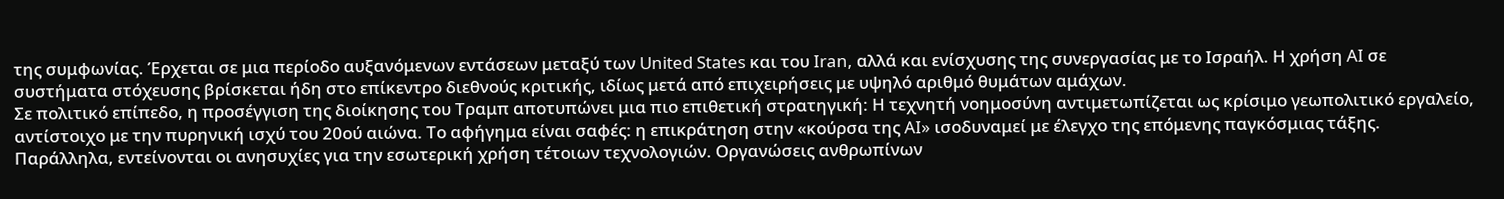της συμφωνίας. Έρχεται σε μια περίοδο αυξανόμενων εντάσεων μεταξύ των United States και του Iran, αλλά και ενίσχυσης της συνεργασίας με το Ισραήλ. Η χρήση AI σε συστήματα στόχευσης βρίσκεται ήδη στο επίκεντρο διεθνούς κριτικής, ιδίως μετά από επιχειρήσεις με υψηλό αριθμό θυμάτων αμάχων.
Σε πολιτικό επίπεδο, η προσέγγιση της διοίκησης του Τραμπ αποτυπώνει μια πιο επιθετική στρατηγική: Η τεχνητή νοημοσύνη αντιμετωπίζεται ως κρίσιμο γεωπολιτικό εργαλείο, αντίστοιχο με την πυρηνική ισχύ του 20ού αιώνα. Το αφήγημα είναι σαφές: η επικράτηση στην «κούρσα της AI» ισοδυναμεί με έλεγχο της επόμενης παγκόσμιας τάξης.
Παράλληλα, εντείνονται οι ανησυχίες για την εσωτερική χρήση τέτοιων τεχνολογιών. Οργανώσεις ανθρωπίνων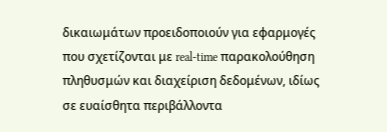δικαιωμάτων προειδοποιούν για εφαρμογές που σχετίζονται με real-time παρακολούθηση πληθυσμών και διαχείριση δεδομένων, ιδίως σε ευαίσθητα περιβάλλοντα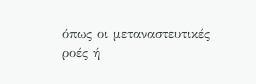όπως οι μεταναστευτικές ροές ή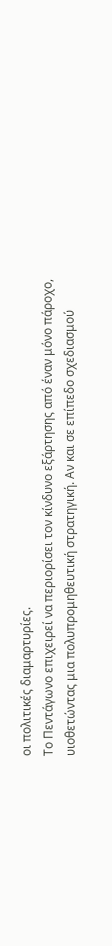οι πολιτικές διαμαρτυρίες.
Το Πεντάγωνο επιχειρεί να περιορίσει τον κίνδυνο εξάρτησης από έναν μόνο πάροχο, υιοθετώντας μια πολυπρομηθευτική στρατηγική. Αν και σε επίπεδο σχεδιασμού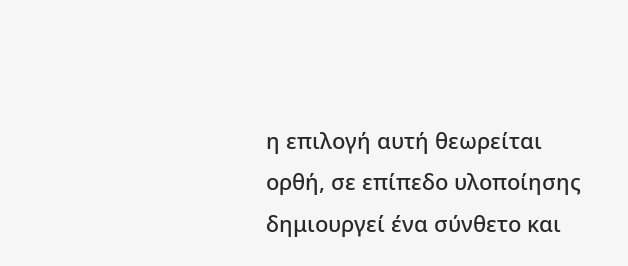η επιλογή αυτή θεωρείται ορθή, σε επίπεδο υλοποίησης δημιουργεί ένα σύνθετο και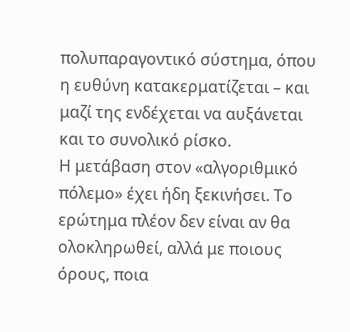πολυπαραγοντικό σύστημα, όπου η ευθύνη κατακερματίζεται – και μαζί της ενδέχεται να αυξάνεται και το συνολικό ρίσκο.
Η μετάβαση στον «αλγοριθμικό πόλεμο» έχει ήδη ξεκινήσει. Το ερώτημα πλέον δεν είναι αν θα ολοκληρωθεί, αλλά με ποιους όρους, ποια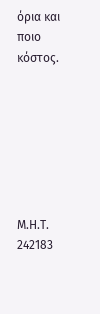όρια και ποιο κόστος.







Μ.Η.Τ. 242183